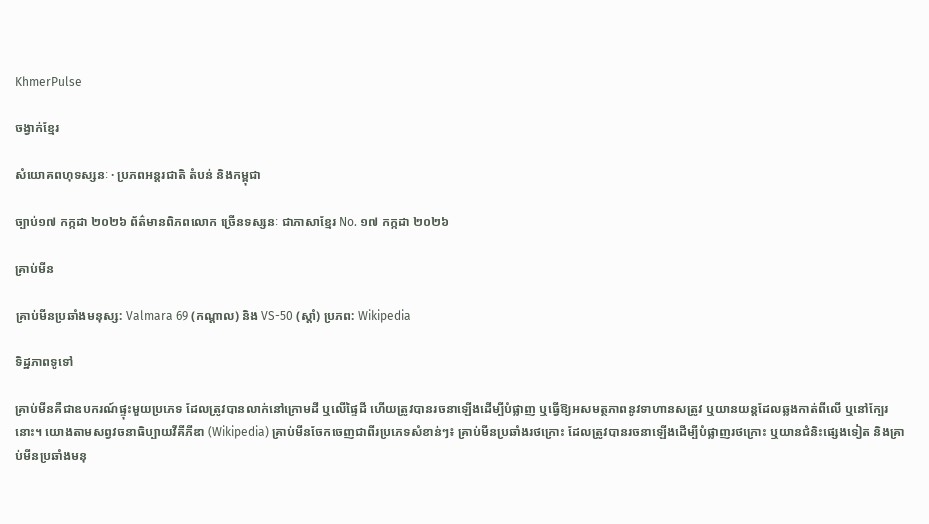KhmerPulse

ចង្វាក់ខ្មែរ

សំយោគពហុទស្សនៈ · ប្រភពអន្តរជាតិ តំបន់ និងកម្ពុជា

ច្បាប់១៧ កក្កដា ២០២៦ ព័ត៌មានពិភពលោក ច្រើនទស្សនៈ ជាភាសាខ្មែរ No. ១៧ កក្កដា ២០២៦

គ្រាប់មីន

គ្រាប់មីនប្រឆាំងមនុស្ស: Valmara 69 (កណ្ដាល) និង VS-50 (ស្តាំ) ប្រភព: Wikipedia

ទិដ្ឋភាពទូទៅ

គ្រាប់មីនគឺជាឧបករណ៍ផ្ទុះមួយប្រភេទ ដែលត្រូវបានលាក់នៅក្រោមដី ឬលើផ្ទៃដី ហើយត្រូវបានរចនាឡើងដើម្បីបំផ្លាញ ឬធ្វើឱ្យអសមត្ថភាពនូវទាហានសត្រូវ ឬយានយន្តដែលឆ្លងកាត់ពីលើ ឬនៅក្បែរនោះ។ យោងតាមសព្វវចនាធិប្បាយវីគីភីឌា (Wikipedia) គ្រាប់មីនចែកចេញជាពីរប្រភេទសំខាន់ៗ៖ គ្រាប់មីនប្រឆាំងរថក្រោះ ដែលត្រូវបានរចនាឡើងដើម្បីបំផ្លាញរថក្រោះ ឬយានជំនិះផ្សេងទៀត និងគ្រាប់មីនប្រឆាំងមនុ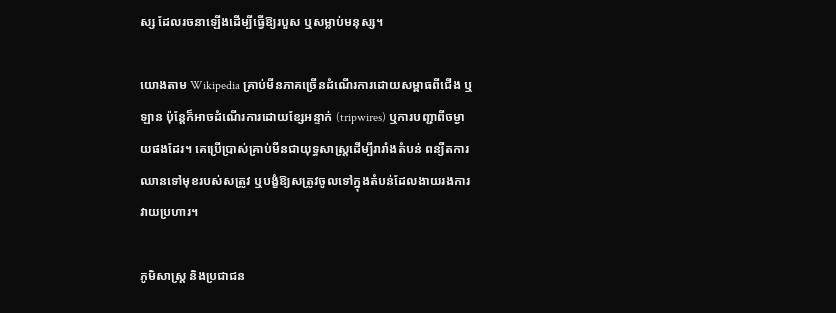ស្ស ដែលរចនាឡើងដើម្បីធ្វើឱ្យរបួស ឬសម្លាប់មនុស្ស។

យោងតាម Wikipedia គ្រាប់មីនភាគច្រើនដំណើរការដោយសម្ពាធពីជើង ឬឡាន ប៉ុន្តែក៏អាចដំណើរការដោយខ្សែអន្ទាក់ (tripwires) ឬការបញ្ជាពីចម្ងាយផងដែរ។ គេប្រើប្រាស់គ្រាប់មីនជាយុទ្ធសាស្ត្រដើម្បីរារាំងតំបន់ ពន្យឺតការឈានទៅមុខរបស់សត្រូវ ឬបង្ខំឱ្យសត្រូវចូលទៅក្នុងតំបន់ដែលងាយរងការវាយប្រហារ។

ភូមិសាស្ត្រ និងប្រជាជន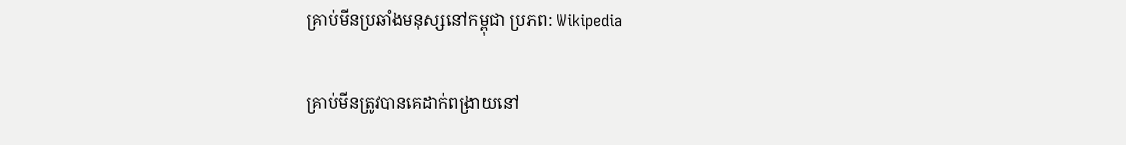គ្រាប់មីនប្រឆាំងមនុស្សនៅកម្ពុជា ប្រភព: Wikipedia

គ្រាប់មីនត្រូវបានគេដាក់ពង្រាយនៅ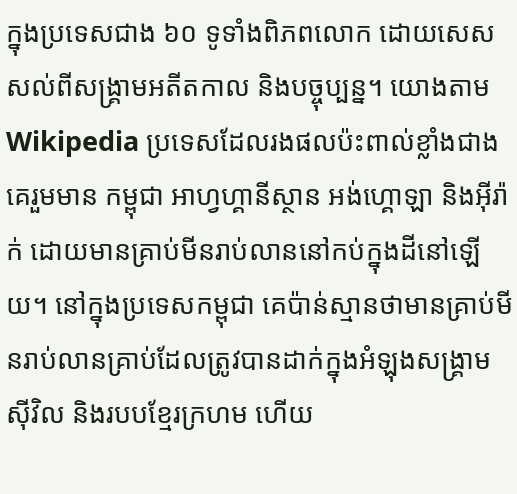ក្នុងប្រទេសជាង ៦០ ទូទាំងពិភពលោក ដោយសេសសល់ពីសង្គ្រាមអតីតកាល និងបច្ចុប្បន្ន។ យោងតាម Wikipedia ប្រទេសដែលរងផលប៉ះពាល់ខ្លាំងជាងគេរួមមាន កម្ពុជា អាហ្វហ្គានីស្ថាន អង់ហ្គោឡា និងអ៊ីរ៉ាក់ ដោយមានគ្រាប់មីនរាប់លាននៅកប់ក្នុងដីនៅឡើយ។ នៅក្នុងប្រទេសកម្ពុជា គេប៉ាន់ស្មានថាមានគ្រាប់មីនរាប់លានគ្រាប់ដែលត្រូវបានដាក់ក្នុងអំឡុងសង្គ្រាមស៊ីវិល និងរបបខ្មែរក្រហម ហើយ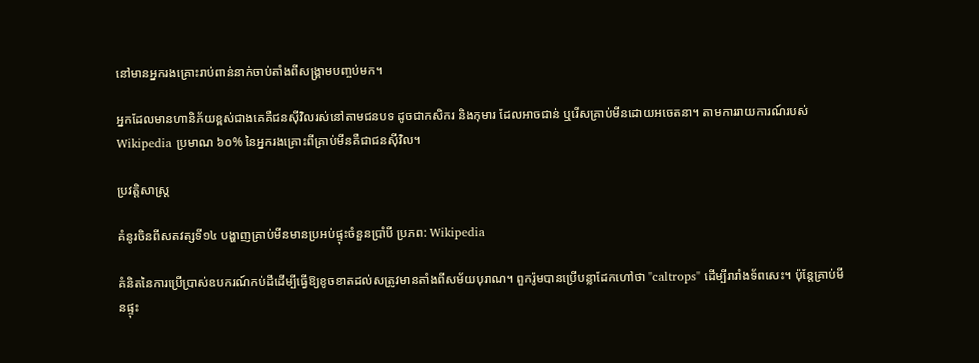នៅមានអ្នករងគ្រោះរាប់ពាន់នាក់ចាប់តាំងពីសង្គ្រាមបញ្ចប់មក។

អ្នកដែលមានហានិភ័យខ្ពស់ជាងគេគឺជនស៊ីវិលរស់នៅតាមជនបទ ដូចជាកសិករ និងកុមារ ដែលអាចជាន់ ឬរើសគ្រាប់មីនដោយអចេតនា។ តាមការរាយការណ៍របស់ Wikipedia ប្រមាណ ៦០% នៃអ្នករងគ្រោះពីគ្រាប់មីនគឺជាជនស៊ីវិល។

ប្រវត្តិសាស្ត្រ

គំនូរចិនពីសតវត្សទី១៤ បង្ហាញគ្រាប់មីនមានប្រអប់ផ្ទុះចំនួនប្រាំបី ប្រភព: Wikipedia

គំនិតនៃការប្រើប្រាស់ឧបករណ៍កប់ដីដើម្បីធ្វើឱ្យខូចខាតដល់សត្រូវមានតាំងពីសម័យបុរាណ។ ពួករ៉ូមបានប្រើបន្លាដែកហៅថា "caltrops" ដើម្បីរារាំងទ័ពសេះ។ ប៉ុន្តែគ្រាប់មីនផ្ទុះ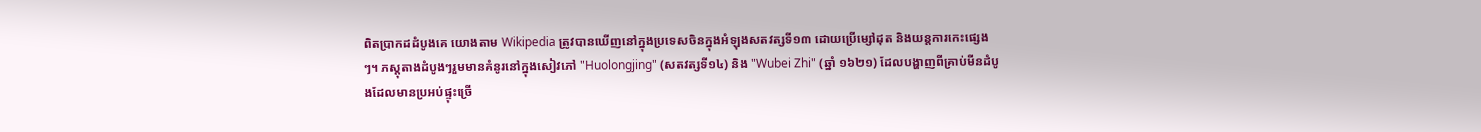ពិតប្រាកដដំបូងគេ យោងតាម Wikipedia ត្រូវបានឃើញនៅក្នុងប្រទេសចិនក្នុងអំឡុងសតវត្សទី១៣ ដោយប្រើម្សៅដុត និងយន្តការកេះផ្សេងៗ។ ភស្តុតាងដំបូងៗរួមមានគំនូរនៅក្នុងសៀវភៅ "Huolongjing" (សតវត្សទី១៤) និង "Wubei Zhi" (ឆ្នាំ ១៦២១) ដែលបង្ហាញពីគ្រាប់មីនដំបូងដែលមានប្រអប់ផ្ទុះច្រើ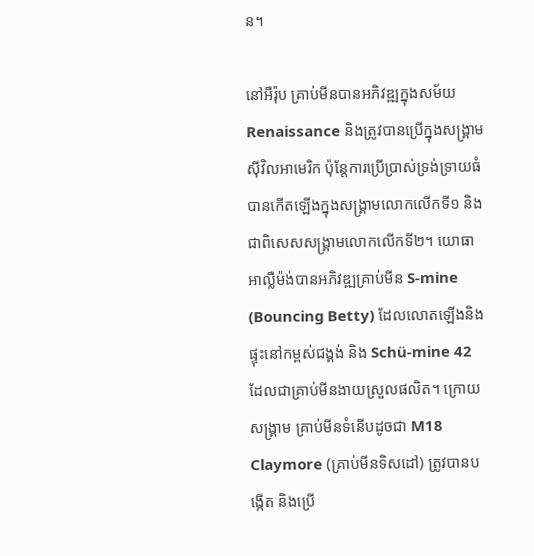ន។

នៅអឺរ៉ុប គ្រាប់មីនបានអភិវឌ្ឍក្នុងសម័យ Renaissance និងត្រូវបានប្រើក្នុងសង្គ្រាមស៊ីវិលអាមេរិក ប៉ុន្តែការប្រើប្រាស់ទ្រង់ទ្រាយធំបានកើតឡើងក្នុងសង្គ្រាមលោកលើកទី១ និងជាពិសេសសង្គ្រាមលោកលើកទី២។ យោធាអាល្លឺម៉ង់បានអភិវឌ្ឍគ្រាប់មីន S-mine (Bouncing Betty) ដែលលោតឡើងនិងផ្ទុះនៅកម្ពស់ជង្គង់ និង Schü-mine 42 ដែលជាគ្រាប់មីនងាយស្រួលផលិត។ ក្រោយសង្គ្រាម គ្រាប់មីនទំនើបដូចជា M18 Claymore (គ្រាប់មីនទិសដៅ) ត្រូវបានបង្កើត និងប្រើ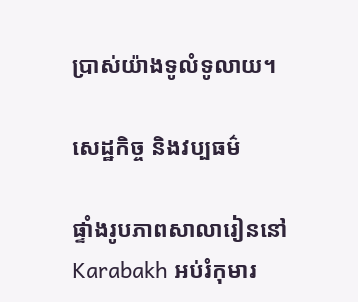ប្រាស់យ៉ាងទូលំទូលាយ។

សេដ្ឋកិច្ច និងវប្បធម៌

ផ្ទាំងរូបភាពសាលារៀននៅ Karabakh អប់រំកុមារ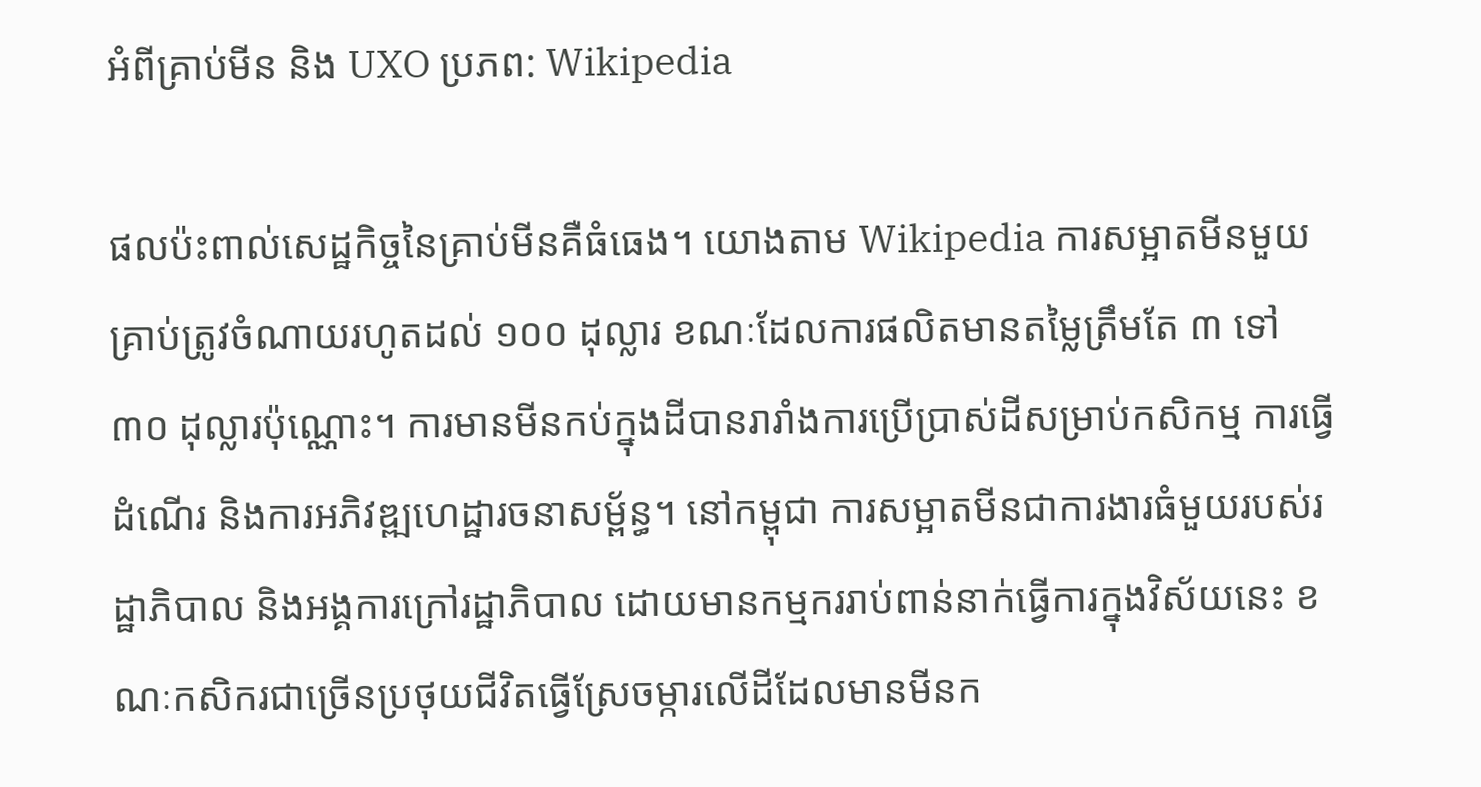អំពីគ្រាប់មីន និង UXO ប្រភព: Wikipedia

ផលប៉ះពាល់សេដ្ឋកិច្ចនៃគ្រាប់មីនគឺធំធេង។ យោងតាម Wikipedia ការសម្អាតមីនមួយគ្រាប់ត្រូវចំណាយរហូតដល់ ១០០ ដុល្លារ ខណៈដែលការផលិតមានតម្លៃត្រឹមតែ ៣ ទៅ ៣០ ដុល្លារប៉ុណ្ណោះ។ ការមានមីនកប់ក្នុងដីបានរារាំងការប្រើប្រាស់ដីសម្រាប់កសិកម្ម ការធ្វើដំណើរ និងការអភិវឌ្ឍហេដ្ឋារចនាសម្ព័ន្ធ។ នៅកម្ពុជា ការសម្អាតមីនជាការងារធំមួយរបស់រដ្ឋាភិបាល និងអង្គការក្រៅរដ្ឋាភិបាល ដោយមានកម្មកររាប់ពាន់នាក់ធ្វើការក្នុងវិស័យនេះ ខណៈកសិករជាច្រើនប្រថុយជីវិតធ្វើស្រែចម្ការលើដីដែលមានមីនក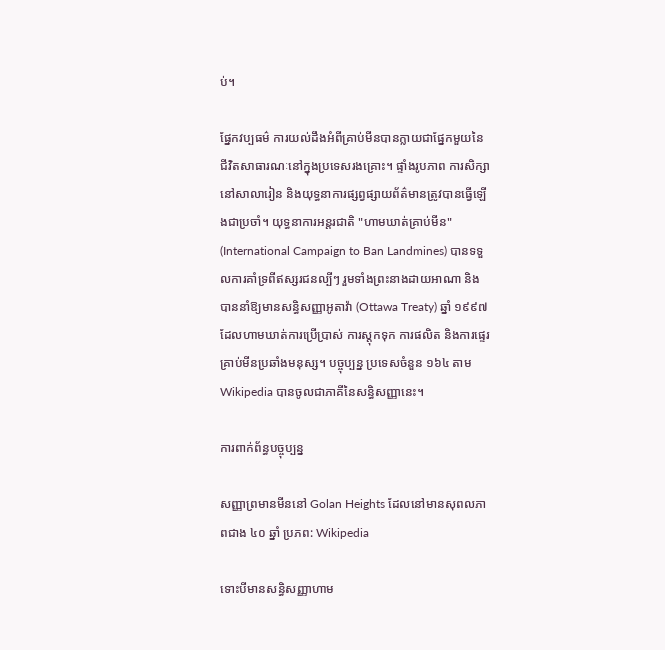ប់។

ផ្នែកវប្បធម៌ ការយល់ដឹងអំពីគ្រាប់មីនបានក្លាយជាផ្នែកមួយនៃជីវិតសាធារណៈនៅក្នុងប្រទេសរងគ្រោះ។ ផ្ទាំងរូបភាព ការសិក្សានៅសាលារៀន និងយុទ្ធនាការផ្សព្វផ្សាយព័ត៌មានត្រូវបានធ្វើឡើងជាប្រចាំ។ យុទ្ធនាការអន្តរជាតិ "ហាមឃាត់គ្រាប់មីន" (International Campaign to Ban Landmines) បានទទួលការគាំទ្រពីឥស្សរជនល្បីៗ រួមទាំងព្រះនាងដាយអាណា និងបាននាំឱ្យមានសន្ធិសញ្ញាអូតាវ៉ា (Ottawa Treaty) ឆ្នាំ ១៩៩៧ ដែលហាមឃាត់ការប្រើប្រាស់ ការស្តុកទុក ការផលិត និងការផ្ទេរគ្រាប់មីនប្រឆាំងមនុស្ស។ បច្ចុប្បន្ន ប្រទេសចំនួន ១៦៤ តាម Wikipedia បានចូលជាភាគីនៃសន្ធិសញ្ញានេះ។

ការពាក់ព័ន្ធបច្ចុប្បន្ន

សញ្ញាព្រមានមីននៅ Golan Heights ដែលនៅមានសុពលភាពជាង ៤០ ឆ្នាំ ប្រភព: Wikipedia

ទោះបីមានសន្ធិសញ្ញាហាម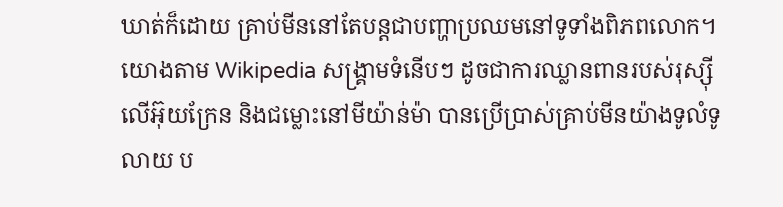ឃាត់ក៏ដោយ គ្រាប់មីននៅតែបន្តជាបញ្ហាប្រឈមនៅទូទាំងពិភពលោក។ យោងតាម Wikipedia សង្គ្រាមទំនើបៗ ដូចជាការឈ្លានពានរបស់រុស្ស៊ីលើអ៊ុយក្រែន និងជម្លោះនៅមីយ៉ាន់ម៉ា បានប្រើប្រាស់គ្រាប់មីនយ៉ាងទូលំទូលាយ ប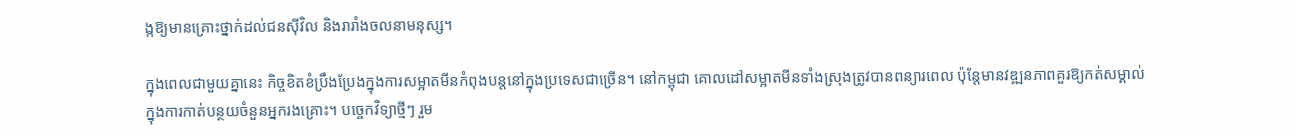ង្កឱ្យមានគ្រោះថ្នាក់ដល់ជនស៊ីវិល និងរារាំងចលនាមនុស្ស។

ក្នុងពេលជាមួយគ្នានេះ កិច្ចខិតខំប្រឹងប្រែងក្នុងការសម្អាតមីនកំពុងបន្តនៅក្នុងប្រទេសជាច្រើន។ នៅកម្ពុជា គោលដៅសម្អាតមីនទាំងស្រុងត្រូវបានពន្យារពេល ប៉ុន្តែមានវឌ្ឍនភាពគួរឱ្យកត់សម្គាល់ក្នុងការកាត់បន្ថយចំនួនអ្នករងគ្រោះ។ បច្ចេកវិទ្យាថ្មីៗ រួម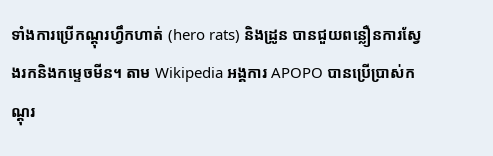ទាំងការប្រើកណ្តុរហ្វឹកហាត់ (hero rats) និងដ្រូន បានជួយពន្លឿនការស្វែងរកនិងកម្ទេចមីន។ តាម Wikipedia អង្គការ APOPO បានប្រើប្រាស់កណ្តុរ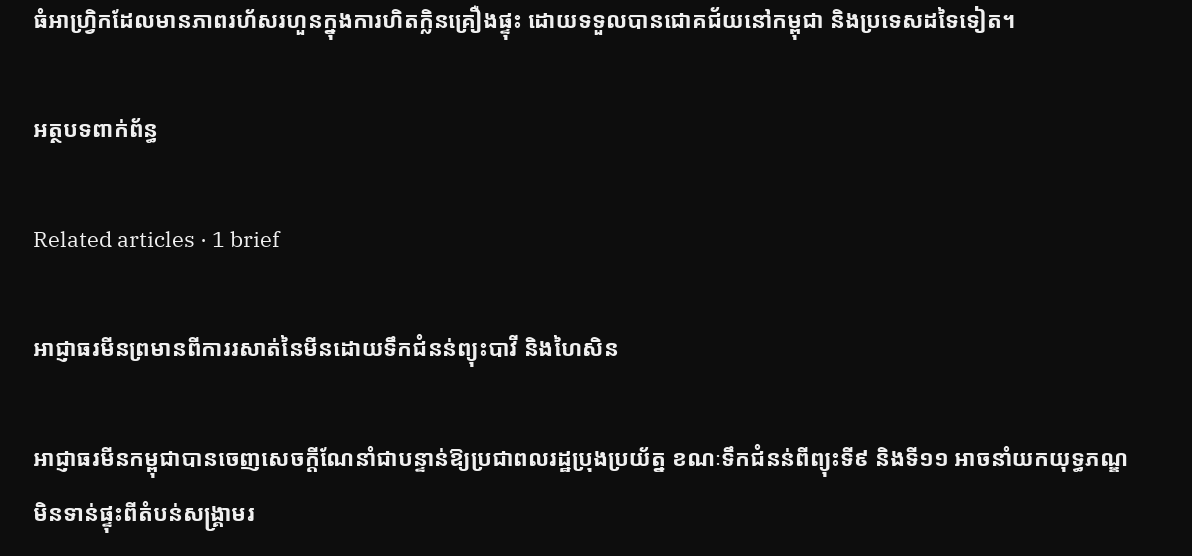ធំអាហ្វ្រិកដែលមានភាពរហ័សរហួនក្នុងការហិតក្លិនគ្រឿងផ្ទុះ ដោយទទួលបានជោគជ័យនៅកម្ពុជា និងប្រទេសដទៃទៀត។

អត្ថបទពាក់ព័ន្ធ

Related articles · 1 brief

អាជ្ញាធរមីនព្រមានពីការរសាត់នៃមីនដោយទឹកជំនន់ព្យុះបាវី និងហៃសិន

អាជ្ញាធរមីនកម្ពុជាបានចេញសេចក្តីណែនាំជាបន្ទាន់ឱ្យប្រជាពលរដ្ឋប្រុងប្រយ័ត្ន ខណៈទឹកជំនន់ពីព្យុះទី៩ និងទី១១ អាចនាំយកយុទ្ធភណ្ឌមិនទាន់ផ្ទុះពីតំបន់សង្គ្រាមរ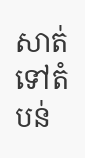សាត់ទៅតំបន់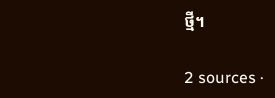ថ្មី។

2 sources ·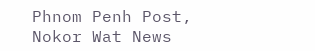Phnom Penh Post, Nokor Wat News